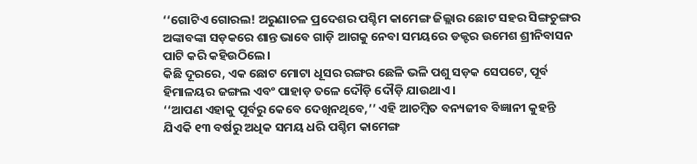‘‘ଗୋଟିଏ ଗୋରଲ! ଅରୁଣାଚଳ ପ୍ରଦେଶର ପଶ୍ଚିମ କାମେଙ୍ଗ ଜିଲ୍ଲାର ଛୋଟ ସହର ସିଙ୍ଗଚୁଙ୍ଗର ଅଙ୍କାବଙ୍କା ସଡ଼କରେ ଶାନ୍ତ ଭାବେ ଗାଡ଼ି ଆଗକୁ ନେବା ସମୟରେ ଡକ୍ଟର ଉମେଶ ଶ୍ରୀନିବାସନ ପାଟି କରି କହିଉଠିଲେ।
କିଛି ଦୂରରେ, ଏକ ଛୋଟ ମୋଟା ଧୂସର ରଙ୍ଗର ଛେଳି ଭଳି ପଶୁ ସଡ଼କ ସେପଟେ, ପୂର୍ବ ହିମାଳୟର ଜଙ୍ଗଲ ଏବଂ ପାହାଡ଼ ତଳେ ଦୌଡ଼ି ଦୌଡ଼ି ଯାଉଥାଏ।
‘‘ଆପଣ ଏହାକୁ ପୂର୍ବରୁ କେବେ ଦେଖିନଥିବେ,’’ ଏହି ଆଚମ୍ବିତ ବନ୍ୟଜୀବ ବିଜ୍ଞାନୀ କୁହନ୍ତି ଯିଏକି ୧୩ ବର୍ଷରୁ ଅଧିକ ସମୟ ଧରି ପଶ୍ଚିମ କାମେଙ୍ଗ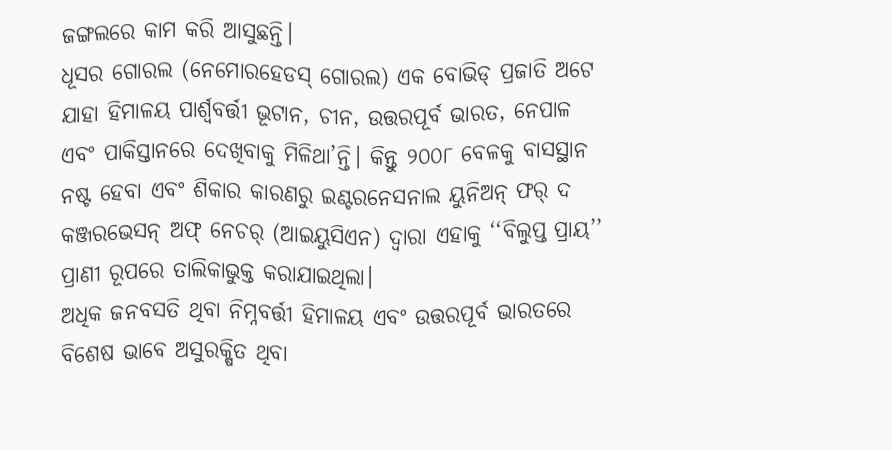ଜଙ୍ଗଲରେ କାମ କରି ଆସୁଛନ୍ତି।
ଧୂସର ଗୋରଲ (ନେମୋରହେଡସ୍ ଗୋରଲ) ଏକ ବୋଭିଡ୍ ପ୍ରଜାତି ଅଟେ ଯାହା ହିମାଳୟ ପାର୍ଶ୍ୱବର୍ତ୍ତୀ ଭୂଟାନ, ଚୀନ, ଉତ୍ତରପୂର୍ବ ଭାରତ, ନେପାଳ ଏବଂ ପାକିସ୍ତାନରେ ଦେଖିବାକୁ ମିଳିଥା’ନ୍ତି। କିନ୍ତୁ ୨୦୦୮ ବେଳକୁ ବାସସ୍ଥାନ ନଷ୍ଟ ହେବା ଏବଂ ଶିକାର କାରଣରୁ ଇଣ୍ଟରନେସନାଲ ୟୁନିଅନ୍ ଫର୍ ଦ କଞ୍ଜରଭେସନ୍ ଅଫ୍ ନେଚର୍ (ଆଇୟୁସିଏନ) ଦ୍ୱାରା ଏହାକୁ ‘‘ବିଲୁପ୍ତ ପ୍ରାୟ’’ ପ୍ରାଣୀ ରୂପରେ ତାଲିକାଭୁକ୍ତ କରାଯାଇଥିଲା।
ଅଧିକ ଜନବସତି ଥିବା ନିମ୍ନବର୍ତ୍ତୀ ହିମାଳୟ ଏବଂ ଉତ୍ତରପୂର୍ବ ଭାରତରେ ବିଶେଷ ଭାବେ ଅସୁରକ୍ଷିତ ଥିବା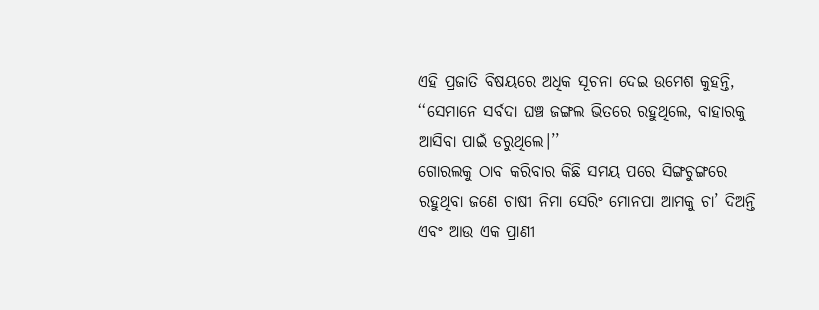ଏହି ପ୍ରଜାତି ବିଷୟରେ ଅଧିକ ସୂଚନା ଦେଇ ଉମେଶ କୁହନ୍ତି, ‘‘ସେମାନେ ସର୍ବଦା ଘଞ୍ଚ ଜଙ୍ଗଲ ଭିତରେ ରହୁଥିଲେ, ବାହାରକୁ ଆସିବା ପାଇଁ ଡରୁଥିଲେ।’’
ଗୋରଲକୁ ଠାବ କରିବାର କିଛି ସମୟ ପରେ ସିଙ୍ଗଚୁଙ୍ଗରେ ରହୁଥିବା ଜଣେ ଚାଷୀ ନିମା ସେରିଂ ମୋନପା ଆମକୁ ଚା’ ଦିଅନ୍ତି ଏବଂ ଆଉ ଏକ ପ୍ରାଣୀ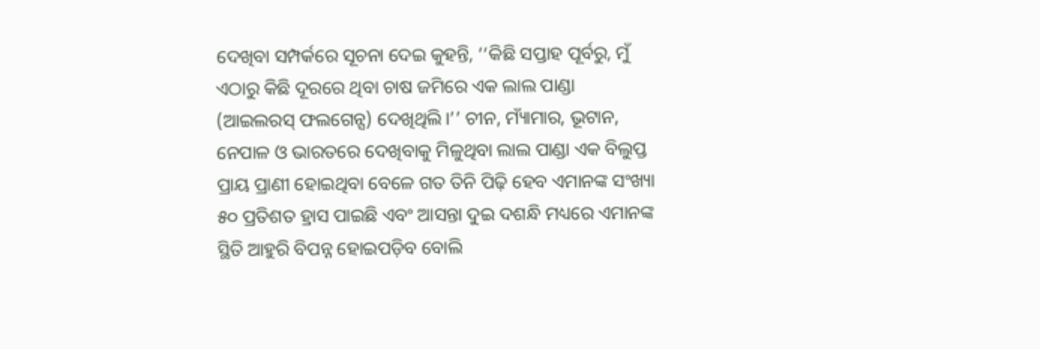ଦେଖିବା ସମ୍ପର୍କରେ ସୂଚନା ଦେଇ କୁହନ୍ତି, ‘‘କିଛି ସପ୍ତାହ ପୂର୍ବରୁ, ମୁଁ ଏଠାରୁ କିଛି ଦୂରରେ ଥିବା ଚାଷ ଜମିରେ ଏକ ଲାଲ ପାଣ୍ଡା (ଆଇଲରସ୍ ଫଲଗେନ୍ସ) ଦେଖିଥିଲି।’’ ଚୀନ, ମ୍ୟାଁମାର, ଭୂଟାନ, ନେପାଳ ଓ ଭାରତରେ ଦେଖିବାକୁ ମିଳୁଥିବା ଲାଲ ପାଣ୍ଡା ଏକ ବିଲୁପ୍ତ ପ୍ରାୟ ପ୍ରାଣୀ ହୋଇଥିବା ବେଳେ ଗତ ତିନି ପିଢ଼ି ହେବ ଏମାନଙ୍କ ସଂଖ୍ୟା ୫୦ ପ୍ରତିଶତ ହ୍ରାସ ପାଇଛି ଏବଂ ଆସନ୍ତା ଦୁଇ ଦଶନ୍ଧି ମଧ୍ୟରେ ଏମାନଙ୍କ ସ୍ଥିତି ଆହୁରି ବିପନ୍ନ ହୋଇପଡ଼ିବ ବୋଲି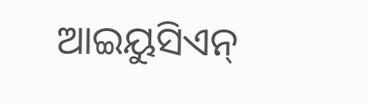ଆଇୟୁସିଏନ୍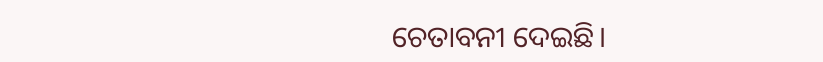ଚେତାବନୀ ଦେଇଛି।